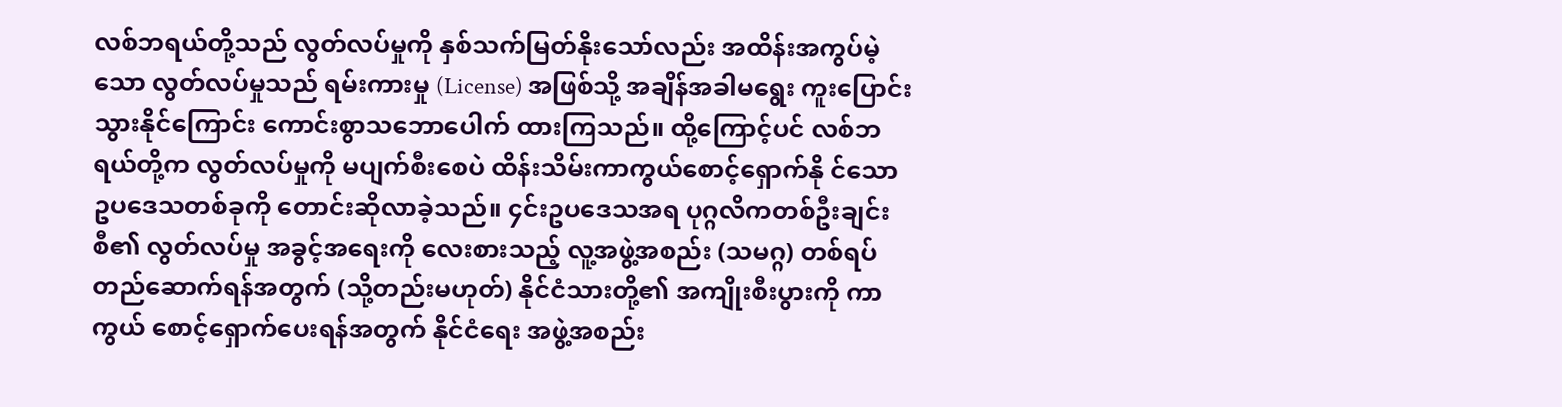လစ်ဘရယ်တို့သည် လွတ်လပ်မှုကို နှစ်သက်မြတ်နိုးသော်လည်း အထိန်းအကွပ်မဲ့သော လွတ်လပ်မှုသည် ရမ်းကားမှု (License) အဖြစ်သို့ အချိန်အခါမရွေး ကူးပြောင်းသွားနိုင်ကြောင်း ကောင်းစွာသဘောပေါက် ထားကြသည်။ ထို့ကြောင့်ပင် လစ်ဘရယ်တို့က လွတ်လပ်မှုကို မပျက်စီးစေပဲ ထိန်းသိမ်းကာကွယ်စောင့်ရှောက်နို င်သော ဥပဒေသတစ်ခုကို တောင်းဆိုလာခဲ့သည်။ ၄င်းဥပဒေသအရ ပုဂ္ဂလိကတစ်ဦးချင်းစီ၏ လွတ်လပ်မှု အခွင့်အရေးကို လေးစားသည့် လူ့အဖွဲ့အစည်း (သမဂ္ဂ) တစ်ရပ် တည်ဆောက်ရန်အတွက် (သို့တည်းမဟုတ်) နိုင်ငံသားတို့၏ အကျိုးစီးပွားကို ကာကွယ် စောင့်ရှောက်ပေးရန်အတွက် နိုင်ငံရေး အဖွဲ့အစည်း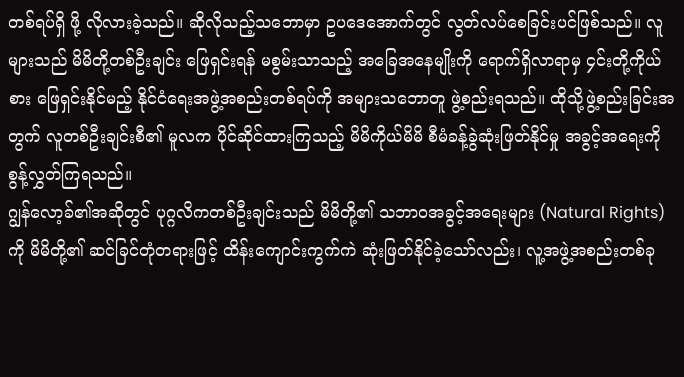တစ်ရပ်ရှိ ဖို့ လိုလားခဲ့သည်။ ဆိုလိုသည့်သဘောမှာ ဥပဒေအောက်တွင် လွတ်လပ်စေခြင်းပင်ဖြစ်သည်။ လူများသည် မိမိတို့တစ်ဦးချင်း ဖြေရှင်းရန် မစွမ်းသာသည့် အခြေအနေမျိုးကို ရောက်ရှိလာရာမှ ၄င်းတို့ကိုယ်စား ဖြေရှင်းနိုင်မည့် နိုင်ငံရေးအဖွဲ့အစည်းတစ်ရပ်ကို အများသဘောတူ ဖွဲ့စည်းရသည်။ ထိုသို့ဖွဲ့စည်းခြင်းအတွက် လူတစ်ဦးချင်းစီ၏ မူလက ပိုင်ဆိုင်ထားကြသည့် မိမိကိုယ်မိမိ စီမံခန့်ခွဲဆုံးဖြတ်နိုင်မှု အခွင့်အရေးကို စွန့်လွှတ်ကြရသည်။
ဂျွန်လော့ခ်၏အဆိုတွင် ပုဂ္ဂလိကတစ်ဦးချင်းသည် မိမိတို့၏ သဘာ၀အခွင့်အရေးများ (Natural Rights)ကို မိမိတို့၏ ဆင်ခြင်တုံတရားဖြင့် ထိန်းကျောင်းကွက်ကဲ ဆုံးဖြတ်နိုင်ခဲ့သော်လည်း၊ လူ့အဖွဲ့အစည်းတစ်ခု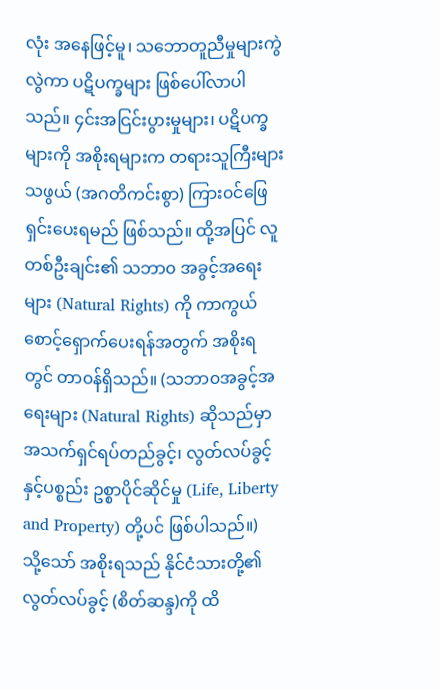လုံး အနေဖြင့်မူ၊ သဘောတူညီမှုများကွဲလွဲကာ ပဋိပက္ခများ ဖြစ်ပေါ်လာပါသည်။ ၄င်းအငြင်းပွားမှုများ၊ ပဋိပက္ခများကို အစိုးရများက တရားသူကြီးများသဖွယ် (အဂတိကင်းစွာ) ကြား၀င်ဖြေရှင်းပေးရမည် ဖြစ်သည်။ ထို့အပြင် လူတစ်ဦးချင်း၏ သဘာ၀ အခွင့်အရေးများ (Natural Rights) ကို ကာကွယ် စောင့်ရှောက်ပေးရန်အတွက် အစိုးရတွင် တာ၀န်ရှိသည်။ (သဘာ၀အခွင့်အရေးများ (Natural Rights) ဆိုသည်မှာ အသက်ရှင်ရပ်တည်ခွင့်၊ လွတ်လပ်ခွင့်နှင့်ပစ္စည်း ဥစ္စာပိုင်ဆိုင်မှု (Life, Liberty and Property) တို့ပင် ဖြစ်ပါသည်။)
သို့သော် အစိုးရသည် နိုင်ငံသားတို့၏ လွတ်လပ်ခွင့် (စိတ်ဆန္ဒ)ကို ထိ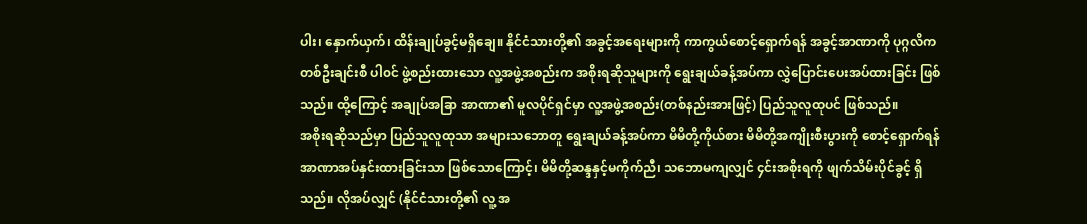ပါး၊ နှောက်ယှက်၊ ထိန်းချုပ်ခွင့်မရှိချေ။ နိုင်ငံသားတို့၏ အခွင့်အရေးများကို ကာကွယ်စောင့်ရှောက်ရန် အခွင့်အာဏာကို ပုဂ္ဂလိကတစ်ဦးချင်းစီ ပါ၀င် ဖွဲ့စည်းထားသော လူ့အဖွဲ့အစည်းက အစိုးရဆိုသူများကို ရွေးချယ်ခန့်အပ်ကာ လွှဲပြောင်းပေးအပ်ထားခြင်း ဖြစ်သည်။ ထို့ကြောင့် အချုပ်အခြာ အာဏာ၏ မူလပိုင်ရှင်မှာ လူ့အဖွဲ့အစည်း(တစ်နည်းအားဖြင့်) ပြည်သူလူထုပင် ဖြစ်သည်။
အစိုးရဆိုသည်မှာ ပြည်သူလူထုသာ အများသဘောတူ ရွေးချယ်ခန့်အပ်ကာ မိမိတို့ကိုယ်စား မိမိတို့အကျိုးစီးပွားကို စောင့်ရှောက်ရန် အာဏာအပ်နှင်းထားခြင်းသာ ဖြစ်သောကြောင့်၊ မိမိတို့ဆန္ဒနှင့်မကိုက်ညီ၊ သဘောမကျလျှင် ၄င်းအစိုးရကို ဖျက်သိမ်းပိုင်ခွင့် ရှိသည်။ လိုအပ်လျှင် (နိုင်ငံသားတို့၏ လူ့ အ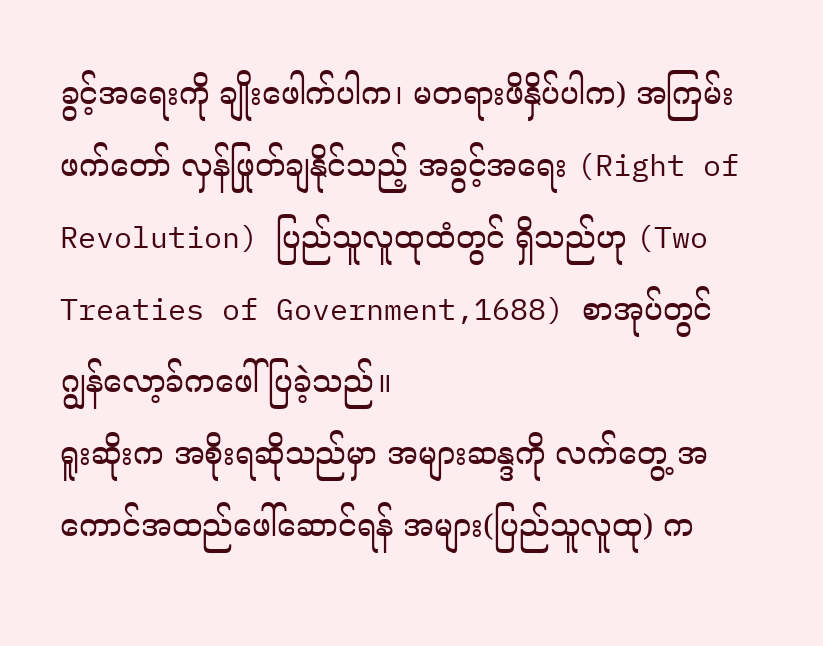ခွင့်အရေးကို ချိုးဖေါက်ပါက၊ မတရားဖိနှိပ်ပါက) အကြမ်းဖက်တော် လှန်ဖြုတ်ချနိုင်သည့် အခွင့်အရေး (Right of Revolution) ပြည်သူလူထုထံတွင် ရှိသည်ဟု (Two Treaties of Government,1688) စာအုပ်တွင် ဂျွန်လော့ခ်ကဖေါ်ပြခဲ့သည်။
ရူးဆိုးက အစိုးရဆိုသည်မှာ အများဆန္ဒကို လက်တွေ့ အကောင်အထည်ဖေါ်ဆောင်ရန် အများ(ပြည်သူလူထု) က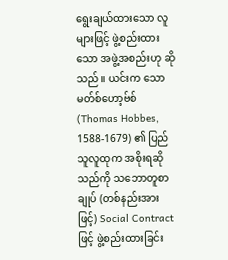ရွေးချယ်ထားသော လူများဖြင့် ဖွဲ့စည်းထားသော အဖွဲ့အစည်းဟု ဆိုသည်။ ယင်းက သောမတ်စ်ဟော့ဗ်စ် (Thomas Hobbes, 1588-1679) ၏ ပြည်သူလူထုက အစိုးရဆိုသည်ကို သဘောတူစာချုပ် (တစ်နည်းအားဖြင့်) Social Contract ဖြင့် ဖွဲ့စည်းထားခြင်း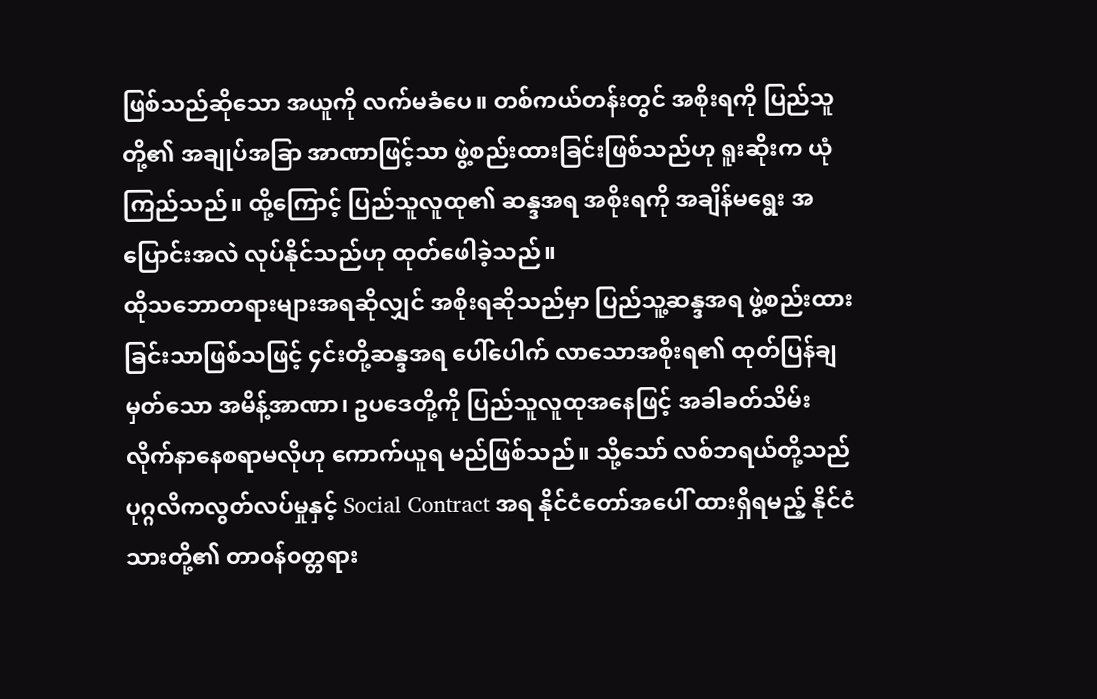ဖြစ်သည်ဆိုသော အယူကို လက်မခံပေ။ တစ်ကယ်တန်းတွင် အစိုးရကို ပြည်သူတို့၏ အချုပ်အခြာ အာဏာဖြင့်သာ ဖွဲ့စည်းထားခြင်းဖြစ်သည်ဟု ရူးဆိုးက ယုံကြည်သည်။ ထို့ကြောင့် ပြည်သူလူထု၏ ဆန္ဒအရ အစိုးရကို အချိန်မရွေး အပြောင်းအလဲ လုပ်နိုင်သည်ဟု ထုတ်ဖေါခဲ့သည်။
ထိုသဘောတရားများအရဆိုလျှင် အစိုးရဆိုသည်မှာ ပြည်သူ့ဆန္ဒအရ ဖွဲ့စည်းထားခြင်းသာဖြစ်သဖြင့် ၄င်းတို့ဆန္ဒအရ ပေါ်ပေါက် လာသောအစိုးရ၏ ထုတ်ပြန်ချမှတ်သော အမိန့်အာဏာ၊ ဥပဒေတို့ကို ပြည်သူလူထုအနေဖြင့် အခါခတ်သိမ်းလိုက်နာနေစရာမလိုဟု ကောက်ယူရ မည်ဖြစ်သည်။ သို့သော် လစ်ဘရယ်တို့သည် ပုဂ္ဂလိကလွတ်လပ်မှုနှင့် Social Contract အရ နိုင်ငံတော်အပေါ် ထားရှိရမည့် နိုင်ငံသားတို့၏ တာ၀န်၀တ္တရား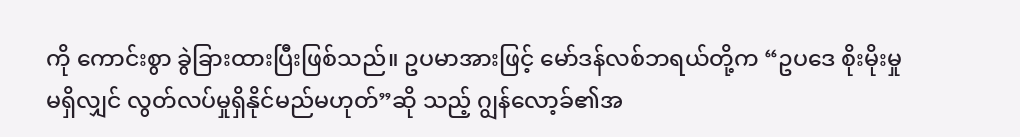ကို ကောင်းစွာ ခွဲခြားထားပြီးဖြစ်သည်။ ဥပမာအားဖြင့် မော်ဒန်လစ်ဘရယ်တို့က “ဥပဒေ စိုးမိုးမှုမရှိလျှင် လွတ်လပ်မှုရှိနိုင်မည်မဟုတ်”ဆို သည့် ဂျွန်လော့ခ်၏အ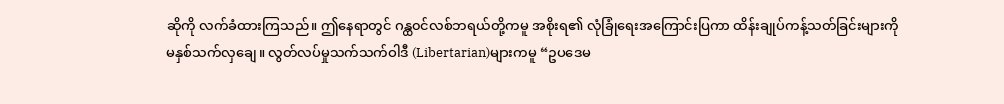ဆိုကို လက်ခံထားကြသည်။ ဤနေရာတွင် ဂန္ထ၀င်လစ်ဘရယ်တို့ကမူ အစိုးရ၏ လုံခြုံရေးအကြောင်းပြကာ ထိန်းချုပ်ကန့်သတ်ခြင်းများကို မနှစ်သက်လှချေ။ လွတ်လပ်မှုသက်သက်ဝါဒီ (Libertarian)များကမူ “ဥပဒေမ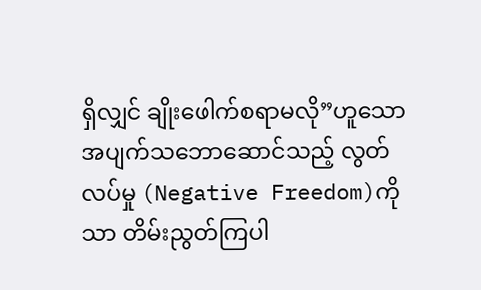ရှိလျှင် ချိုးဖေါက်စရာမလို”ဟူသော အပျက်သဘောဆောင်သည့် လွတ်လပ်မှု (Negative Freedom)ကိုသာ တိမ်းညွတ်ကြပါ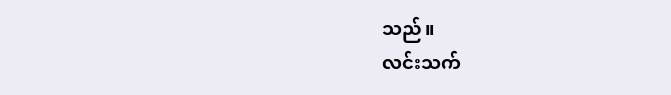သည်။
လင်းသက်